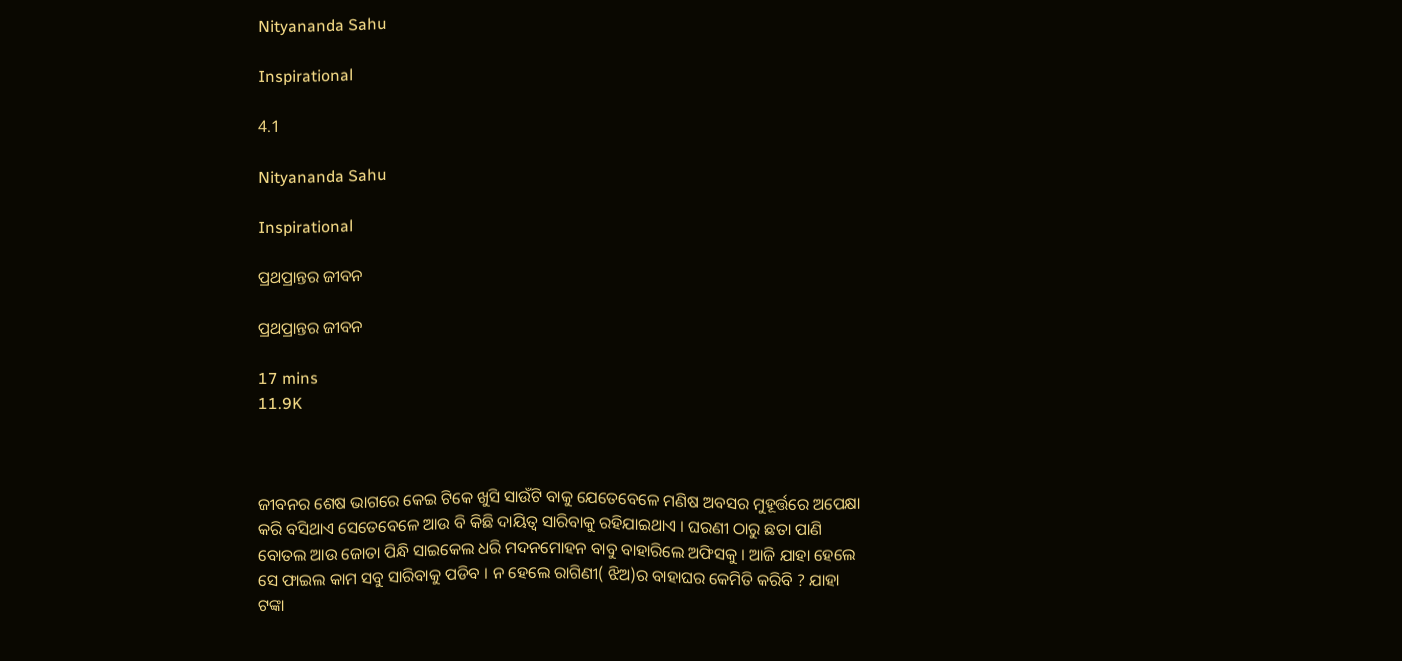Nityananda Sahu

Inspirational

4.1

Nityananda Sahu

Inspirational

ପ୍ରଥପ୍ରାନ୍ତର ଜୀବନ

ପ୍ରଥପ୍ରାନ୍ତର ଜୀବନ

17 mins
11.9K



ଜୀବନର ଶେଷ ଭାଗରେ କେଇ ଟିକେ ଖୁସି ସାଉଁଟି ବାକୁ ଯେତେବେଳେ ମଣିଷ ଅବସର ମୁହୂର୍ତ୍ତରେ ଅପେକ୍ଷା କରି ବସିଥାଏ ସେତେବେଳେ ଆଉ ବି କିଛି ଦାୟିତ୍ୱ ସାରିବାକୁ ରହିଯାଇଥାଏ । ଘରଣୀ ଠାରୁ ଛତା ପାଣି ବୋତଲ ଆଉ ଜୋତା ପିନ୍ଧି ସାଇକେଲ ଧରି ମଦନମୋହନ ବାବୁ ବାହାରିଲେ ଅଫିସକୁ । ଆଜି ଯାହା ହେଲେ ସେ ଫାଇଲ କାମ ସବୁ ସାରିବାକୁ ପଡିବ । ନ ହେଲେ ରାଗିଣୀ( ଝିଅ)ର ବାହାଘର କେମିତି କରିବି ? ଯାହା ଟଙ୍କା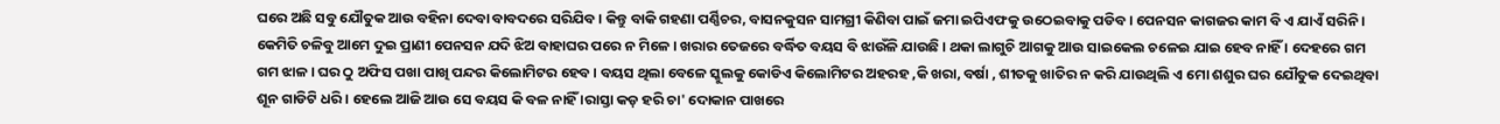ଘରେ ଅଛି ସବୁ ଯୌତୁକ ଆଉ ବହିନା ଦେବା ବାବଦରେ ସରିଯିବ । କିନ୍ତୁ ବାକି ଗହଣା ପର୍ଣ୍ଣିଚର, ବାସନକୁସନ ସାମଗ୍ରୀ କିଣିବା ପାଇଁ ଜମା ଇପିଏଫକୁ ଉଠେଇବାକୁ ପଡିବ । ପେନସନ କାଗଜର କାମ ବି ଏ ଯାଏଁ ସରିନି । କେମିତି ଚଳିବୁ ଆମେ ଦୁଇ ପ୍ରାଣୀ ପେନସନ ଯଦି ଝିଅ ବାହାଘର ପରେ ନ ମିଳେ । ଖରାର ତେଜରେ ବର୍ଦ୍ଧିତ ବୟସ ବି ଝାଉଁଳି ଯାଉଛି । ଥକା ଲାଗୁଚି ଆଗକୁ ଆଉ ସାଇକେଲ ଚଳେଇ ଯାଇ ହେବ ନାହିଁ । ଦେହରେ ଗମ ଗମ ଝାଳ । ଘର ଠୁ ଅଫିସ ପଖା ପାଖି ପନ୍ଦର କିଲୋମିଟର ହେବ । ବୟସ ଥିଲା ବେଳେ ସ୍କୁଲକୁ କୋଡିଏ କିଲୋମିଟର ଅହରହ ,କି ଖରା, ବର୍ଷା , ଶୀତକୁ ଖାତିର ନ କରି ଯାଉଥିଲି ଏ ମୋ ଶଶୁର ଘର ଯୌତୁକ ଦେଇଥିବା ଶୂନ ଗାଡିଟି ଧରି । ହେଲେ ଆଜି ଆଉ ସେ ବୟସ କି ବଳ ନାହିଁ ।ରାସ୍ତା କଡ଼ ହରି ଚା' ଦୋକାନ ପାଖରେ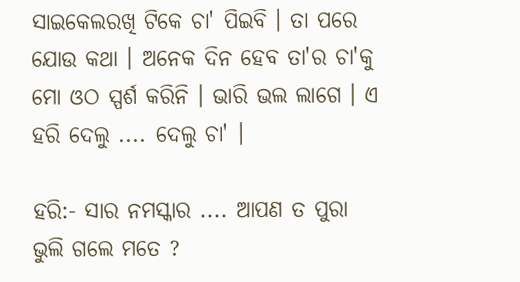ସାଇକେଲରଖି ଟିକେ ଚା' ପିଇବି । ତା ପରେ ଯୋଉ କଥା । ଅନେକ ଦିନ ହେବ ତା'ର ଚା'କୁ ମୋ ଓଠ ସ୍ପର୍ଶ କରିନି । ଭାରି ଭଲ ଲାଗେ । ଏ ହରି ଦେଲୁ .... ଦେଲୁ ଚା' ।

ହରି:- ସାର ନମସ୍କାର .... ଆପଣ ତ ପୁରା ଭୁଲି ଗଲେ ମତେ ?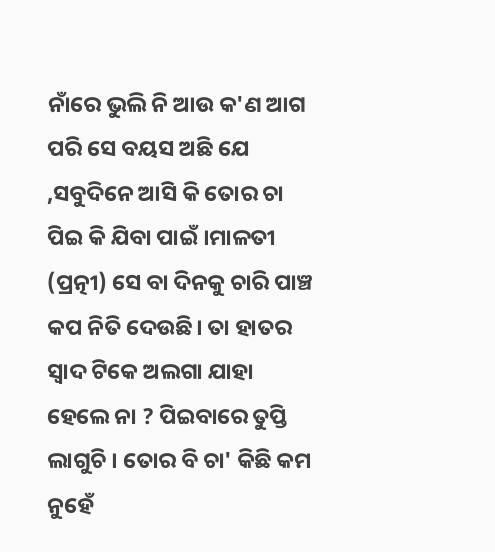ନାଁରେ ଭୁଲି ନି ଆଉ କ'ଣ ଆଗ ପରି ସେ ବୟସ ଅଛି ଯେ ,ସବୁଦିନେ ଆସି କି ତୋର ଚା ପିଇ କି ଯିବା ପାଇଁ ।ମାଳତୀ (ପ୍ରତ୍ନୀ) ସେ ବା ଦିନକୁ ଚାରି ପାଞ୍ଚ କପ ନିତି ଦେଉଛି। ତା ହାତର ସ୍ୱାଦ ଟିକେ ଅଲଗା ଯାହା ହେଲେ ନା ? ପିଇବାରେ ତୁପ୍ତି ଲାଗୁଚି । ତୋର ବି ଚା' କିଛି କମ ନୁହେଁ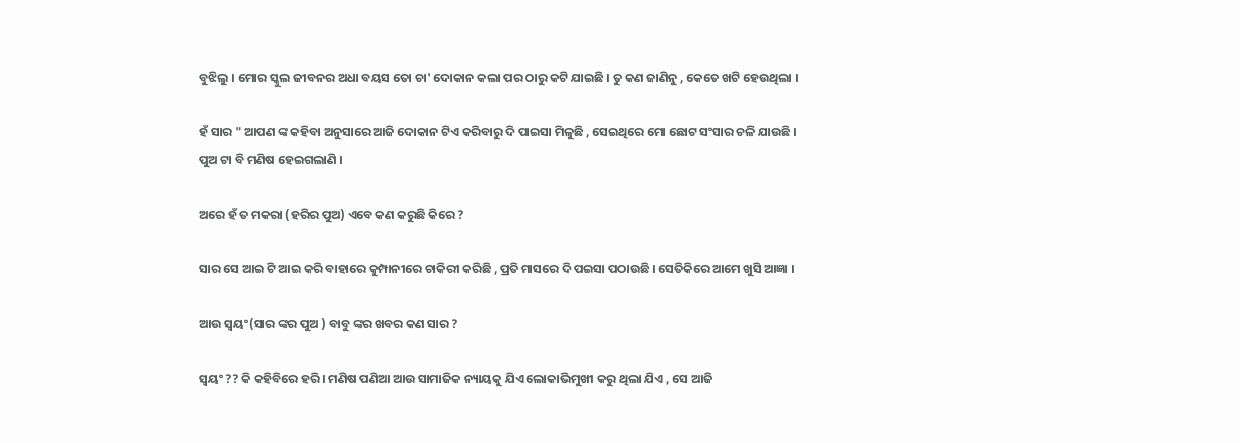ବୁଝିଲୁ । ମୋର ସ୍କୁଲ ଜୀବନର ଅଧା ବୟସ ତୋ ଚା' ଦୋକାନ କଲା ପର ଠାରୁ କଟି ଯାଇଛି । ତୁ କଣ ଜାଣିନୁ , କେତେ ଖଟି ହେଉଥିଲା ।

ହଁ ସାର " ଆପଣ ଙ୍କ କହିବା ଅନୁସାରେ ଆଜି ଦୋକାନ ଟିଏ କରିବାରୁ ଦି ପାଇସା ମିଳୁଛି , ସେଇଥିରେ ମୋ ଛୋଟ ସଂସାର ଚଳି ଯାଉଛି । ପୁଅ ଟା ବି ମଣିଷ ହେଇଗଲାଣି ।

ଅରେ ହଁ ତ ମକରା (ହରିର ପୁଅ) ଏବେ କଣ କରୁଛି କିରେ ?

ସାର ସେ ଆଇ ଟି ଆଇ କରି ବାହାରେ କୁମ୍ପାନୀରେ ଚାକିରୀ କରିଛି , ପ୍ରତି ମାସରେ ଦି ପଇସା ପଠାଉଛି । ସେତିକିରେ ଆମେ ଖୁସି ଆଜ୍ଞା ।

ଆଉ ସ୍ୱୟଂ(ସାର ଙ୍କର ପୁଅ ) ବାବୁ ଙ୍କର ଖବର କଣ ସାର ?

ସ୍ଵୟଂ ?? କି କହିବିରେ ହରି । ମଣିଷ ପଣିଆ ଆଉ ସାମାଜିକ ନ୍ୟାୟକୁ ଯିଏ ଲୋକାଭିମୁଖୀ କରୁ ଥିଲା ଯିଏ , ସେ ଆଜି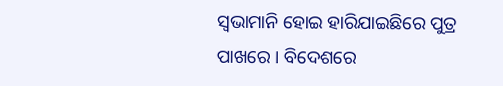ସ୍ୱଭାମାନି ହୋଇ ହାରିଯାଇଛିରେ ପୁତ୍ର ପାଖରେ । ବିଦେଶରେ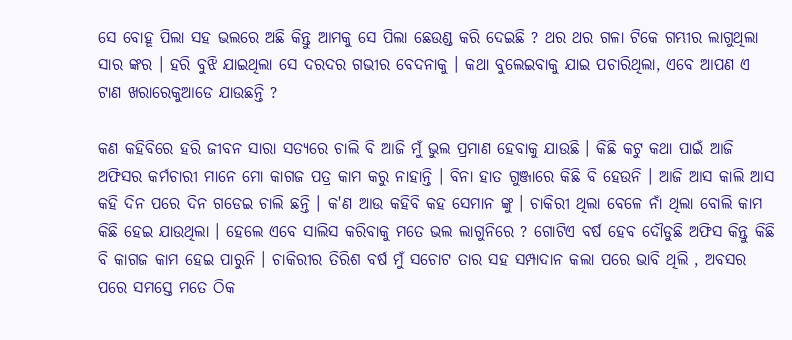ସେ ବୋହୂ ପିଲା ସହ ଭଲରେ ଅଛି କିନ୍ତୁ ଆମକୁ ସେ ପିଲା ଛେଉଣ୍ଡ କରି ଦେଇଛି ? ଥର ଥର ଗଳା ଟିକେ ଗମ୍ଭୀର ଲାଗୁଥିଲା ସାର ଙ୍କର । ହରି ବୁଝି ଯାଇଥିଲା ସେ ଦରଦର ଗଭୀର ବେଦନାକୁ । କଥା ବୁଲେଇବାକୁ ଯାଇ ପଚାରିଥିଲା, ଏବେ ଆପଣ ଏ ଟାଣ ଖରାରେକୁଆଡେ ଯାଉଛନ୍ତି ?

କଣ କହିବିରେ ହରି ଜୀବନ ସାରା ସତ୍ୟରେ ଚାଲି ବି ଆଜି ମୁଁ ଭୁଲ ପ୍ରମାଣ ହେବାକୁ ଯାଉଛି । କିଛି କଟୁ କଥା ପାଇଁ ଆଜି ଅଫିସର କର୍ମଚାରୀ ମାନେ ମୋ କାଗଜ ପତ୍ର କାମ କରୁ ନାହାନ୍ତି । ବିନା ହାତ ଗୁଞ୍ଜାରେ କିଛି ବି ହେଉନି । ଆଜି ଆସ କାଲି ଆସ କହି ଦିନ ପରେ ଦିନ ଗଡେଇ ଚାଲି ଛନ୍ତି । କ'ଣ ଆଉ କହିବି କହ ସେମାନ ଙ୍କୁ । ଚାକିରୀ ଥିଲା ବେଳେ ନାଁ ଥିଲା ବୋଲି କାମ କିଛି ହେଇ ଯାଉଥିଲା । ହେଲେ ଏବେ ସାଲିସ କରିବାକୁ ମତେ ଭଲ ଲାଗୁନିରେ ? ଗୋଟିଏ ବର୍ଷ ହେବ ଦୌଡୁଛି ଅଫିସ କିନ୍ତୁ କିଛି ବି କାଗଜ କାମ ହେଇ ପାରୁନି । ଚାକିରୀର ତିରିଶ ବର୍ଷ ମୁଁ ସଚୋଟ ତାର ସହ ସମ୍ପାଦାନ କଲା ପରେ ଭାବି ଥିଲି , ଅବସର ପରେ ସମସ୍ତେ ମତେ ଠିକ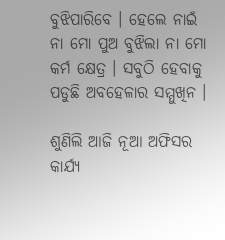ବୁଝିପାରିବେ । ହେଲେ ନାଇଁ ନା ମୋ ପୁଅ ବୁଝିଲା ନା ମୋ କର୍ମ କ୍ଷେତ୍ର । ସବୁଠି ହେବାକୁ ପଡୁଛି ଅବହେଳାର ସମ୍ମୁଖିନ ।

ଶୁଣିଲି ଆଜି ନୂଆ ଅଫିସର କାର୍ଯ୍ୟ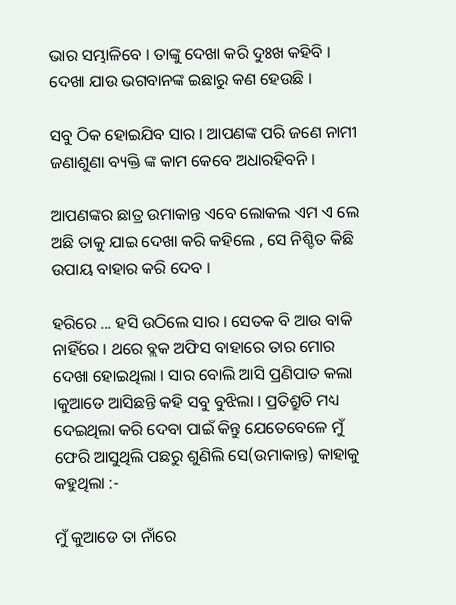ଭାର ସମ୍ଭାଳିବେ । ତାଙ୍କୁ ଦେଖା କରି ଦୁଃଖ କହିବି । ଦେଖା ଯାଉ ଭଗବାନଙ୍କ ଇଛାରୁ କଣ ହେଉଛି ।

ସବୁ ଠିକ ହୋଇଯିବ ସାର । ଆପଣଙ୍କ ପରି ଜଣେ ନାମୀ ଜଣାଶୁଣା ବ୍ୟକ୍ତି ଙ୍କ କାମ କେବେ ଅଧାରହିବନି ।

ଆପଣଙ୍କର ଛାତ୍ର ଉମାକାନ୍ତ ଏବେ ଲୋକଲ ଏମ ଏ ଲେ ଅଛି ତାକୁ ଯାଇ ଦେଖା କରି କହିଲେ , ସେ ନିଶ୍ଚିତ କିଛି ଉପାୟ ବାହାର କରି ଦେବ ।

ହରିରେ ... ହସି ଉଠିଲେ ସାର । ସେତକ ବି ଆଉ ବାକି ନାହିଁରେ । ଥରେ ବ୍ଲକ ଅଫିସ ବାହାରେ ତାର ମୋର ଦେଖା ହୋଇଥିଲା । ସାର ବୋଲି ଆସି ପ୍ରଣିପାତ କଲା ।କୁଆଡେ ଆସିଛନ୍ତି କହି ସବୁ ବୁଝିଲା । ପ୍ରତିଶ୍ରୁତି ମଧ୍ୟ ଦେଇଥିଲା କରି ଦେବା ପାଇଁ କିନ୍ତୁ ଯେତେବେଳେ ମୁଁ ଫେରି ଆସୁଥିଲି ପଛରୁ ଶୁଣିଲି ସେ(ଉମାକାନ୍ତ) କାହାକୁ କହୁଥିଲା :-

ମୁଁ କୁଆଡେ ତା ନାଁରେ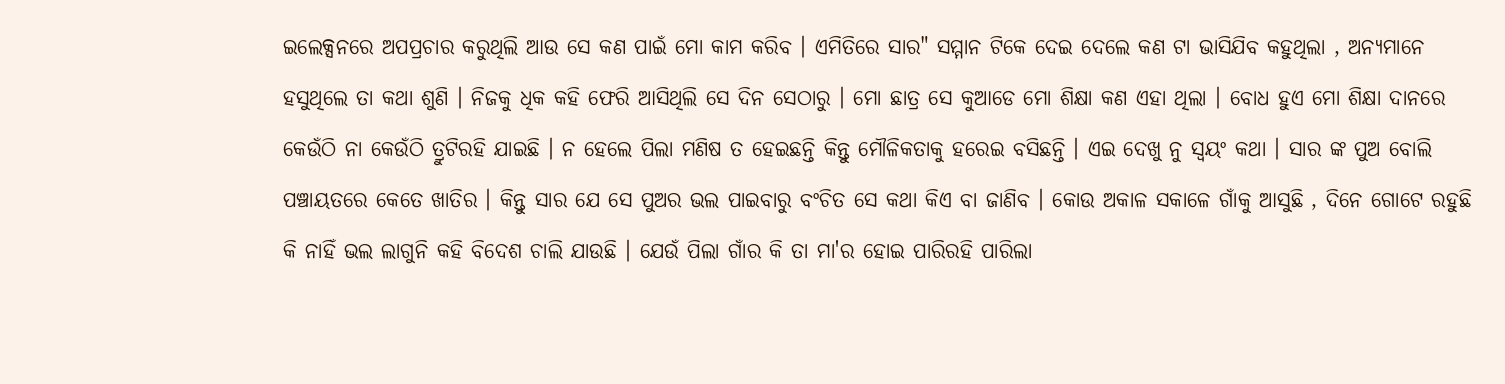ଇଲେକ୍ସନରେ ଅପପ୍ରଚାର କରୁଥିଲି ଆଉ ସେ କଣ ପାଇଁ ମୋ କାମ କରିବ । ଏମିତିରେ ସାର" ସମ୍ମାନ ଟିକେ ଦେଇ ଦେଲେ କଣ ଟା ଭାସିଯିବ କହୁଥିଲା , ଅନ୍ୟମାନେ ହସୁଥିଲେ ତା କଥା ଶୁଣି । ନିଜକୁ ଧିକ କହି ଫେରି ଆସିଥିଲି ସେ ଦିନ ସେଠାରୁ । ମୋ ଛାତ୍ର ସେ କୁଆଡେ ମୋ ଶିକ୍ଷା କଣ ଏହା ଥିଲା । ବୋଧ ହୁଏ ମୋ ଶିକ୍ଷା ଦାନରେ କେଉଁଠି ନା କେଉଁଠି ତ୍ରୁଟିରହି ଯାଇଛି । ନ ହେଲେ ପିଲା ମଣିଷ ତ ହେଇଛନ୍ତି କିନ୍ତୁ ମୌଳିକତାକୁ ହରେଇ ବସିଛନ୍ତି । ଏଇ ଦେଖୁ ନୁ ସ୍ୱୟଂ କଥା । ସାର ଙ୍କ ପୁଅ ବୋଲି ପଞ୍ଚାୟତରେ କେତେ ଖାତିର । କିନ୍ତୁ ସାର ଯେ ସେ ପୁଅର ଭଲ ପାଇବାରୁ ବଂଚିତ ସେ କଥା କିଏ ବା ଜାଣିବ । କୋଉ ଅକାଳ ସକାଳେ ଗାଁକୁ ଆସୁଛି , ଦିନେ ଗୋଟେ ରହୁଛି କି ନାହିଁ ଭଲ ଲାଗୁନି କହି ବିଦେଶ ଚାଲି ଯାଉଛି । ଯେଉଁ ପିଲା ଗାଁର କି ତା ମା'ର ହୋଇ ପାରିରହି ପାରିଲା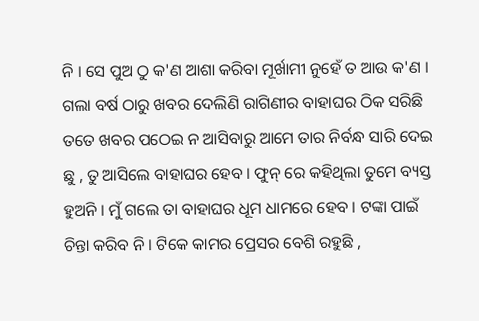ନି । ସେ ପୁଅ ଠୁ କ'ଣ ଆଶା କରିବା ମୂର୍ଖାମୀ ନୁହେଁ ତ ଆଉ କ'ଣ । ଗଲା ବର୍ଷ ଠାରୁ ଖବର ଦେଲିଣି ରାଗିଣୀର ବାହାଘର ଠିକ ସରିଛି ତତେ ଖବର ପଠେଇ ନ ଆସିବାରୁ ଆମେ ତାର ନିର୍ବନ୍ଧ ସାରି ଦେଇ ଛୁ , ତୁ ଆସିଲେ ବାହାଘର ହେବ । ଫୁନ୍ ରେ କହିଥିଲା ତୁମେ ବ୍ୟସ୍ତ ହୁଅନି । ମୁଁ ଗଲେ ତା ବାହାଘର ଧୂମ ଧାମରେ ହେବ । ଟଙ୍କା ପାଇଁ ଚିନ୍ତା କରିବ ନି । ଟିକେ କାମର ପ୍ରେସର ବେଶି ରହୁଛି ,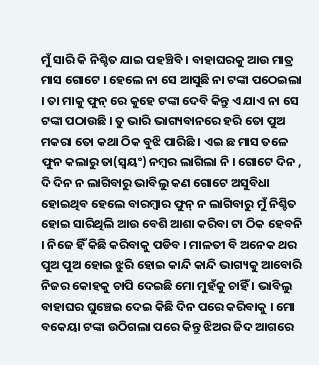ମୁଁ ସାରି କି ନିଶ୍ଚିତ ଯାଇ ପହଞ୍ଚିବି । ବାହାଘରକୁ ଆଉ ମାତ୍ର ମାସ ଗୋଟେ । ହେଲେ ନା ସେ ଆସୁଛି ନା ଟଙ୍କା ପଠେଇଲା । ତା ମାକୁ ଫୁନ୍ ରେ କୁହେ ଟଙ୍କା ଦେବି କିନ୍ତୁ ଏ ଯାଏ ନା ସେ ଟଙ୍କା ପଠାଉଛି । ତୁ ଭାରି ଭାଗ୍ୟବାନରେ ହରି ତୋ ପୁଅ ମକରା ତୋ କଥା ଠିକ ବୁଝି ପାରିଛି । ଏଇ ଛ ମାସ ତଳେ ଫୁନ କଲାରୁ ତା(ସ୍ବୟଂ) ନମ୍ବର ଲାଗିଲା ନି । ଗୋଟେ ଦିନ , ଦି ଦିନ ନ ଲାଗିବାରୁ ଭାବିଲୁ କଣ ଗୋଟେ ଅସୁବିଧା ହୋଇଥିବ ହେଲେ ବାରମ୍ବାର ଫୁନ୍ ନ ଲାଗିବାରୁ ମୁଁ ନିଶ୍ଚିତ ହୋଇ ସାରିଥିଲି ଆଉ ବେଶି ଆଶା କରିବା ଟା ଠିକ ହେବନି । ନିଜେ ହିଁ କିଛି କରିବାକୁ ପଡିବ । ମାଳତୀ ବି ଅନେକ ଥର ପୁଅ ପୁଅ ହୋଇ ଝୁରି ହୋଇ କାନ୍ଦି କାନ୍ଦି ଭାଗ୍ୟକୁ ଆବୋରି ନିଜର କୋହକୁ ଚାପି ଦେଇଛି ମୋ ମୁହଁକୁ ଚାହିଁ । ଭାବିଲୁ ବାହାଘର ଘୁଞ୍ଚେଇ ଦେଇ କିଛି ଦିନ ପରେ କରିବାକୁ । ମୋ ବକେୟା ଟଙ୍କା ଉଠିଗଲା ପରେ କିନ୍ତୁ ଝିଅର ଜିଦ ଆଗରେ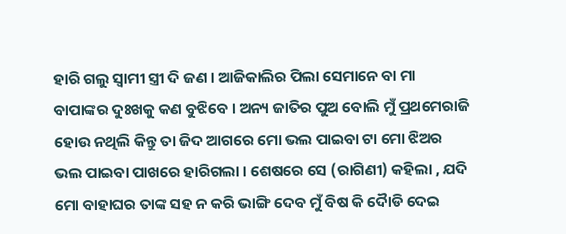ହାରି ଗଲୁ ସ୍ୱାମୀ ସ୍ତ୍ରୀ ଦି ଜଣ । ଆଜିକାଲିର ପିଲା ସେମାନେ ବା ମା ବାପାଙ୍କର ଦୁଃଖକୁ କଣ ବୁଝିବେ । ଅନ୍ୟ ଜାତିର ପୁଅ ବୋଲି ମୁଁ ପ୍ରଥମେରାଜି ହୋଉ ନଥିଲି କିନ୍ତୁ ତା ଜିଦ ଆଗରେ ମୋ ଭଲ ପାଇବା ଟା ମୋ ଝିଅର ଭଲ ପାଇବା ପାଖରେ ହାରିଗଲା । ଶେଷରେ ସେ (ରାଗିଣୀ) କହିଲା , ଯଦି ମୋ ବାହାଘର ତାଙ୍କ ସହ ନ କରି ଭାଙ୍ଗି ଦେବ ମୁଁ ବିଷ କି ଦୋୖଡି ଦେଇ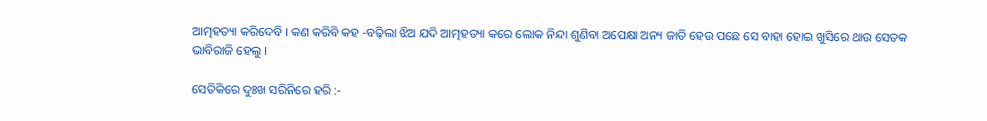ଆତ୍ମହତ୍ୟା କରିଦେବି । କଣ କରିବି କହ -ବଢ଼ିଲା ଝିଅ ଯଦି ଆତ୍ମହତ୍ୟା କରେ ଲୋକ ନିନ୍ଦା ଶୁଣିବା ଅପେକ୍ଷା ଅନ୍ୟ ଜାତି ହେଉ ପଛେ ସେ ବାହା ହୋଇ ଖୁସିରେ ଥାଉ ସେତକ ଭାବିରାଜି ହେଲୁ ।

ସେତିକିରେ ଦୁଃଖ ସରିନିରେ ହରି :-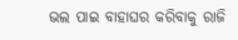ଭଲ ପାଇ ବାହାଘର କରିବାକୁ ରାଜି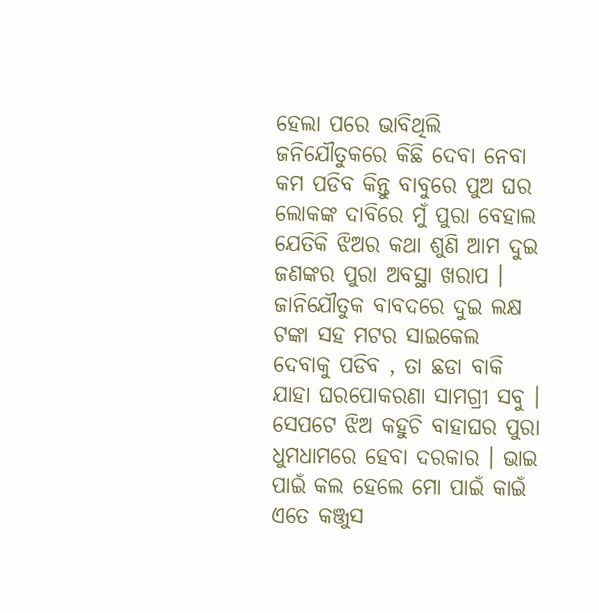ହେଲା ପରେ ଭାବିଥିଲି ଜନିଯୌତୁକରେ କିଛି ଦେବା ନେବା କମ ପଡିବ କିନ୍ତୁ ବାବୁରେ ପୁଅ ଘର ଲୋକଙ୍କ ଦାବିରେ ମୁଁ ପୁରା ବେହାଲ ଯେତିକି ଝିଅର କଥା ଶୁଣି ଆମ ଦୁଇ ଜଣଙ୍କର ପୁରା ଅବସ୍ଥା ଖରାପ । ଜାନିଯୌତୁକ ବାବଦରେ ଦୁଇ ଲକ୍ଷ ଟଙ୍କା ସହ ମଟର ସାଇକେଲ ଦେବାକୁ ପଡିବ , ତା ଛଡା ବାକି ଯାହା ଘରପୋକରଣା ସାମଗ୍ରୀ ସବୁ । ସେପଟେ ଝିଅ କହୁଚି ବାହାଘର ପୁରା ଧୁମଧାମରେ ହେବା ଦରକାର । ଭାଇ ପାଇଁ କଲ ହେଲେ ମୋ ପାଇଁ କାଇଁ ଏତେ କଞ୍ଜୁସ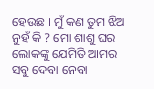ହେଉଛ । ମୁଁ କଣ ତୁମ ଝିଅ ନୁହଁ କି ? ମୋ ଶାଶୁ ଘର ଲୋକଙ୍କୁ ଯେମିତି ଆମର ସବୁ ଦେବା ନେବା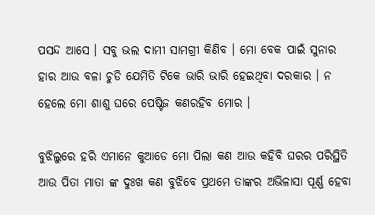ପସନ୍ଦ ଆସେ । ସବୁ ଭଲ ଦାମୀ ସାମଗ୍ରୀ କିଣିବ । ମୋ ବେକ ପାଇଁ ସୁନାର ହାର ଆଉ ବଳା ଚୁଡି ଯେମିତି ଟିକେ ଭାରି ଭାରି ହେଇଥିବା ଦରକାର । ନ ହେଲେ ମୋ ଶାଶୁ ଘରେ ପେଷ୍ଟିଜ କଣରହିବ ମୋର ।

ବୁଝିଲୁରେ ହରି ଏମାନେ କୁଆଡେ ମୋ ପିଲା କଣ ଆଉ କହିବି ଘରର ପରିସ୍ଥିତି ଆଉ ପିତା ମାତା ଙ୍କ ଦୁଃଖ କଣ ବୁଝିବେ ପ୍ରଥମେ ତାଙ୍କର ଅଭିଳାସା ପୂର୍ଣ୍ଣ ହେବା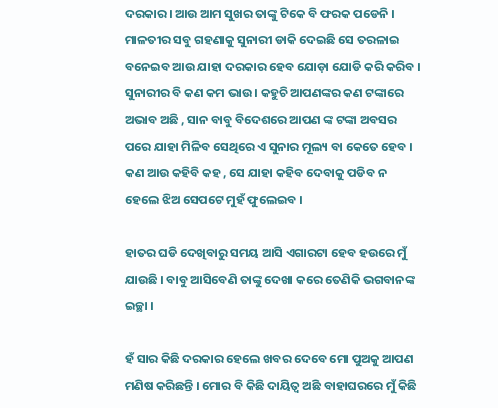ଦରକାର । ଆଉ ଆମ ସୁଖର ତାଙ୍କୁ ଟିକେ ବି ଫରକ ପଡେନି । ମାଳତୀର ସବୁ ଗହଣାକୁ ସୁନାରୀ ଡାକି ଦେଇଛି ସେ ତରଳାଇ ବନେଇବ ଆଉ ଯାହା ଦରକାର ହେବ ଯୋଡ଼ା ଯୋଡି କରି କରିବ । ସୁନାରୀର ବି କଣ କମ ଭାଉ । କହୁଚି ଆପଣଙ୍କର କଣ ଟଙ୍କାରେ ଅଭାବ ଅଛି , ସାନ ବାବୁ ବିଦେଶରେ ଆପଣ ଙ୍କ ଟଙ୍କା ଅବସର ପରେ ଯାହା ମିଳିବ ସେଥିରେ ଏ ସୁନାର ମୂଲ୍ୟ ବା କେତେ ହେବ । କଣ ଆଉ କହିବି କହ , ସେ ଯାହା କହିବ ଦେବାକୁ ପଡିବ ନ ହେଲେ ଝିଅ ସେପଟେ ମୁହଁ ଫୁଲେଇବ ।

ହାତର ଘଡି ଦେଖିବାରୁ ସମୟ ଆସି ଏଗାରଟା ହେବ ହଉରେ ମୁଁ ଯାଉଛି । ବାବୁ ଆସିବେଣି ତାଙ୍କୁ ଦେଖା କରେ ତେଣିକି ଭଗବାନଙ୍କ ଇଚ୍ଛା ।

ହଁ ସାର କିଛି ଦରକାର ହେଲେ ଖବର ଦେବେ ମୋ ପୁଅକୁ ଆପଣ ମଣିଷ କରିଛନ୍ତି । ମୋର ବି କିଛି ଦାୟିତ୍ୱ ଅଛି ବାହାଘରରେ ମୁଁ କିଛି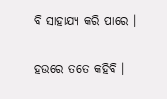ବି ସାହାଯ୍ୟ କରି ପାରେ ।

ହଉରେ ତତେ କହିବି ।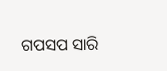ଗପସପ ସାରି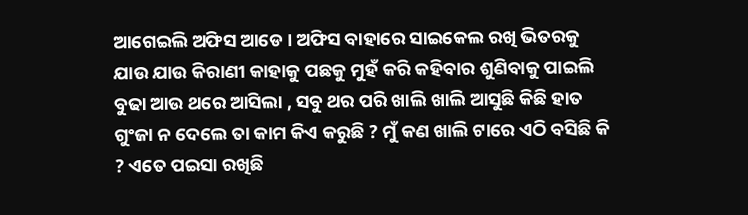ଆଗେଇଲି ଅଫିସ ଆଡେ । ଅଫିସ ବାହାରେ ସାଇକେଲ ରଖି ଭିତରକୁ ଯାଉ ଯାଉ କିରାଣୀ କାହାକୁ ପଛକୁ ମୁହଁ କରି କହିବାର ଶୁଣିବାକୁ ପାଇଲି ବୁଢା ଆଉ ଥରେ ଆସିଲା , ସବୁ ଥର ପରି ଖାଲି ଖାଲି ଆସୁଛି କିଛି ହାତ ଗୁଂଜା ନ ଦେଲେ ତା କାମ କିଏ କରୁଛି ? ମୁଁ କଣ ଖାଲି ଟାରେ ଏଠି ବସିଛି କି ? ଏତେ ପଇସା ରଖିଛି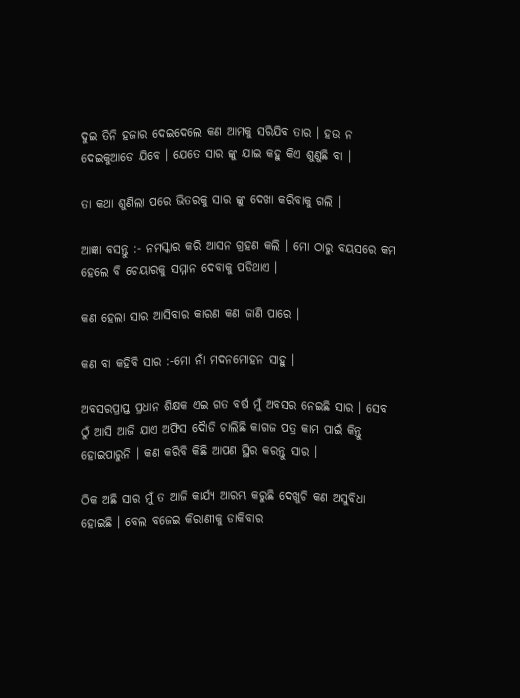ଦୁଇ ତିନି ହଜାର ଦେଇଦେଲେ କଣ ଆମକୁ ସରିଯିବ ତାର । ହଉ ନ ଦେଇକୁଆଡେ ଯିବେ । ଯେତେ ସାର ଙ୍କୁ ଯାଇ କହୁ କିଏ ଶୁଣୁଛି ବା ।

ତା କଥା ଶୁଣିଲା ପରେ ଭିତରକୁ ସାର ଙ୍କୁ ଦେଖା କରିବାକୁ ଗଲି ।

ଆଜ୍ଞା ବସନ୍ତୁ :- ନମସ୍କାର କରି ଆସନ ଗ୍ରହଣ କଲି । ମୋ ଠାରୁ ବୟସରେ କମ ହେଲେ ବି ଚେୟାରକୁ ସମ୍ମାନ ଦେବାକୁ ପଡିଥାଏ ।

କଣ ହେଲା ସାର ଆସିବାର କାରଣ କଣ ଜାଣି ପାରେ ।

କଣ ବା କହିବି ସାର :-ମୋ ନାଁ ମଦନମୋହନ ସାହୁ ।

ଅବସରପ୍ରାପ୍ତ ପ୍ରଧାନ ଶିକ୍ଷକ ଏଇ ଗତ ବର୍ଷ ମୁଁ ଅବସର ନେଇଛି ସାର । ସେବ ଠୁଁ ଆସି ଆଜି ଯାଏ ଅଫିସ ଦୋୖଡି ଚାଲିଛି କାଗଜ ପତ୍ର କାମ ପାଇଁ କିନ୍ତୁ ହୋଇପାରୁନି । କଣ କରିବି କିଛି ଆପଣ ସ୍ଥିର କରନ୍ତୁ ସାର ।

ଠିକ ଅଛି ସାର ମୁଁ ତ ଆଜି କାର୍ଯ୍ୟ ଆରମ୍ଭ କରୁଛି ଦେଖୁଚି କଣ ଅସୁବିଧା ହୋଇଛି । ବେଲ ବଜେଇ କିରାଣୀକୁ ଡାକିବାର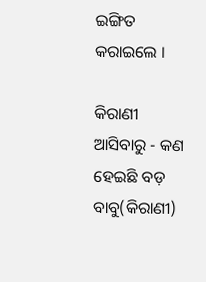ଇଙ୍ଗିତ କରାଇଲେ ।

କିରାଣୀ ଆସିବାରୁ - କଣ ହେଇଛି ବଡ଼ ବାବୁ(କିରାଣୀ)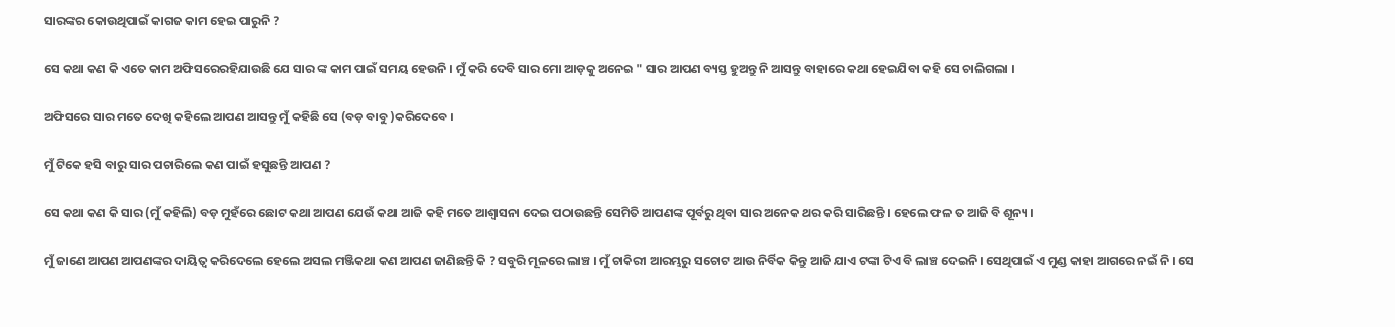ସାରଙ୍କର କୋଉଥିପାଇଁ କାଗଜ କାମ ହେଇ ପାରୁନି ?

ସେ କଥା କଣ କି ଏତେ କାମ ଅଫିସରେରହିଯାଉଛି ଯେ ସାର ଙ୍କ କାମ ପାଇଁ ସମୟ ହେଉନି । ମୁଁ କରି ଦେବି ସାର ମୋ ଆଡ଼କୁ ଅନେଇ " ସାର ଆପଣ ବ୍ୟସ୍ତ ହୁଅନ୍ତୁ ନି ଆସନ୍ତୁ ବାହାରେ କଥା ହେଇଯିବା କହି ସେ ଚାଲିଗଲା ।

ଅଫିସରେ ସାର ମତେ ଦେଖି କହିଲେ ଆପଣ ଆସନ୍ତୁ ମୁଁ କହିଛି ସେ (ବଡ଼ ବାବୁ )କରିଦେବେ ।

ମୁଁ ଟିକେ ହସି ବାରୁ ସାର ପଚାରିଲେ କଣ ପାଇଁ ହସୁଛନ୍ତି ଆପଣ ?

ସେ କଥା କଣ କି ସାର (ମୁଁ କହିଲି) ବଡ଼ ମୁହଁରେ ଛୋଟ କଥା ଆପଣ ଯେଉଁ କଥା ଆଜି କହି ମତେ ଆଶ୍ୱାସନା ଦେଇ ପଠାଉଛନ୍ତି ସେମିତି ଆପଣଙ୍କ ପୂର୍ବରୁ ଥିବା ସାର ଅନେକ ଥର କରି ସାରିଛନ୍ତି । ହେଲେ ଫଳ ତ ଆଜି ବି ଶୂନ୍ୟ ।

ମୁଁ ଜାଣେ ଆପଣ ଆପଣଙ୍କର ଦାୟିତ୍ବ କରିଦେଲେ ହେଲେ ଅସଲ ମଞ୍ଜିକଥା କଣ ଆପଣ ଜାଣିଛନ୍ତି କି ? ସବୁରି ମୂଳରେ ଲାଞ୍ଚ । ମୁଁ ଚାକିରୀ ଆରମ୍ଭରୁ ସଚୋଟ ଆଉ ନିର୍ବିକ କିନ୍ତୁ ଆଜି ଯାଏ ଟଙ୍କା ଟିଏ ବି ଲାଞ୍ଚ ଦେଇନି । ସେଥିପାଇଁ ଏ ମୁଣ୍ଡ କାହା ଆଗରେ ନଇଁ ନି । ସେ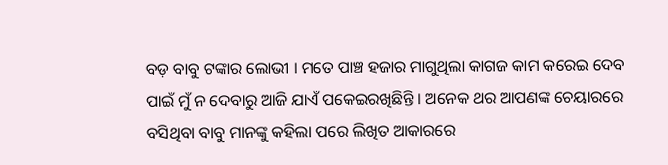ବଡ଼ ବାବୁ ଟଙ୍କାର ଲୋଭୀ । ମତେ ପାଞ୍ଚ ହଜାର ମାଗୁଥିଲା କାଗଜ କାମ କରେଇ ଦେବ ପାଇଁ ମୁଁ ନ ଦେବାରୁ ଆଜି ଯାଏଁ ପକେଇରଖିଛିନ୍ତି । ଅନେକ ଥର ଆପଣଙ୍କ ଚେୟାରରେ ବସିଥିବା ବାବୁ ମାନଙ୍କୁ କହିଲା ପରେ ଲିଖିତ ଆକାରରେ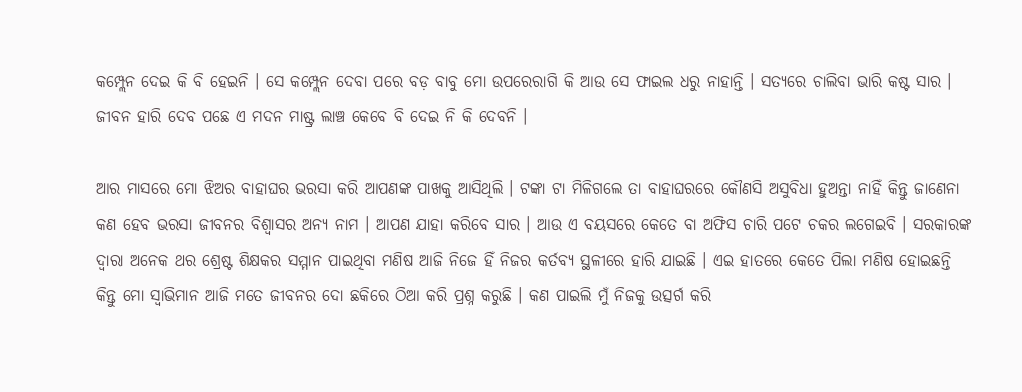କମ୍ପ୍ଲେନ ଦେଇ କି ବି ହେଇନି । ସେ କମ୍ପ୍ଲେନ ଦେବା ପରେ ବଡ଼ ବାବୁ ମୋ ଉପରେରାଗି କି ଆଉ ସେ ଫାଇଲ ଧରୁ ନାହାନ୍ତି । ସତ୍ୟରେ ଚାଲିବା ଭାରି କଷ୍ଟ ସାର । ଜୀବନ ହାରି ଦେବ ପଛେ ଏ ମଦନ ମାଷ୍ଟ୍ର ଲାଞ୍ଚ କେବେ ବି ଦେଇ ନି କି ଦେବନି ।

ଆର ମାସରେ ମୋ ଝିଅର ବାହାଘର ଭରସା କରି ଆପଣଙ୍କ ପାଖକୁ ଆସିଥିଲି । ଟଙ୍କା ଟା ମିଳିଗଲେ ତା ବାହାଘରରେ କୌଣସି ଅସୁବିଧା ହୁଅନ୍ତା ନାହିଁ କିନ୍ତୁ ଜାଣେନା କଣ ହେବ ଭରସା ଜୀବନର ବିଶ୍ୱାସର ଅନ୍ୟ ନାମ । ଆପଣ ଯାହା କରିବେ ସାର । ଆଉ ଏ ବୟସରେ କେତେ ବା ଅଫିସ ଚାରି ପଟେ ଚକର ଲଗେଇବି । ସରକାରଙ୍କ ଦ୍ୱାରା ଅନେକ ଥର ଶ୍ରେଷ୍ଟ ଶିକ୍ଷକର ସମ୍ମାନ ପାଇଥିବା ମଣିଷ ଆଜି ନିଜେ ହିଁ ନିଜର କର୍ତବ୍ୟ ସ୍ଥଳୀରେ ହାରି ଯାଇଛି । ଏଇ ହାତରେ କେତେ ପିଲା ମଣିଷ ହୋଇଛନ୍ତି କିନ୍ତୁ ମୋ ସ୍ୱାଭିମାନ ଆଜି ମତେ ଜୀବନର ଦୋ ଛକିରେ ଠିଆ କରି ପ୍ରଶ୍ନ କରୁଛି । କଣ ପାଇଲି ମୁଁ ନିଜକୁ ଉତ୍ସର୍ଗ କରି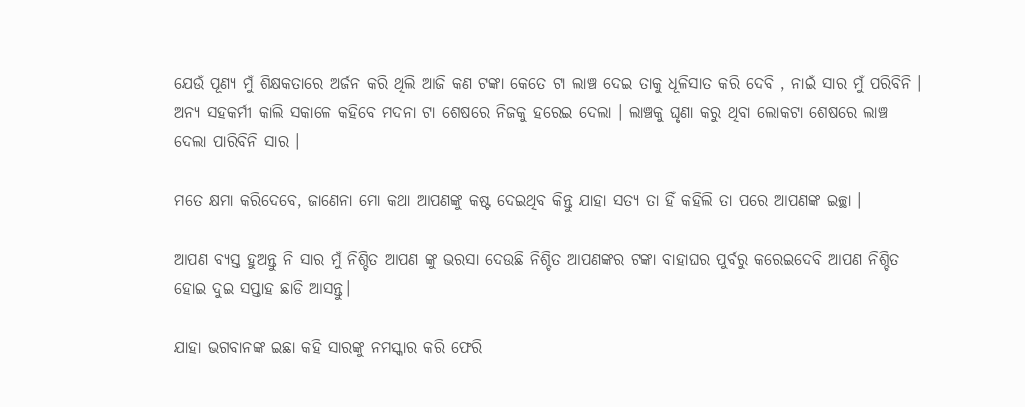ଯେଉଁ ପୂଣ୍ୟ ମୁଁ ଶିକ୍ଷକତାରେ ଅର୍ଜନ କରି ଥିଲି ଆଜି କଣ ଟଙ୍କା କେତେ ଟା ଲାଞ୍ଚ ଦେଇ ତାକୁ ଧୂଳିସାତ କରି ଦେବି , ନାଇଁ ସାର ମୁଁ ପରିବିନି । ଅନ୍ୟ ସହକର୍ମୀ କାଲି ସକାଳେ କହିବେ ମଦନା ଟା ଶେଷରେ ନିଜକୁ ହରେଇ ଦେଲା । ଲାଞ୍ଚକୁ ଘୃଣା କରୁ ଥିବା ଲୋକଟା ଶେଷରେ ଲାଞ୍ଚ ଦେଲା ପାରିବିନି ସାର ।

ମତେ କ୍ଷମା କରିଦେବେ, ଜାଣେନା ମୋ କଥା ଆପଣଙ୍କୁ କଷ୍ଟ ଦେଇଥିବ କିନ୍ତୁ ଯାହା ସତ୍ୟ ତା ହିଁ କହିଲି ତା ପରେ ଆପଣଙ୍କ ଇଚ୍ଛା ।

ଆପଣ ବ୍ୟସ୍ତ ହୁଅନ୍ତୁ ନି ସାର ମୁଁ ନିଶ୍ଚିତ ଆପଣ ଙ୍କୁ ଭରସା ଦେଉଛି ନିଶ୍ଚିତ ଆପଣଙ୍କର ଟଙ୍କା ବାହାଘର ପୁର୍ବରୁ କରେଇଦେବି ଆପଣ ନିଶ୍ଚିତ ହୋଇ ଦୁଇ ସପ୍ତାହ ଛାଡି ଆସନ୍ତୁ।

ଯାହା ଭଗବାନଙ୍କ ଇଛା କହି ସାରଙ୍କୁ ନମସ୍କାର କରି ଫେରି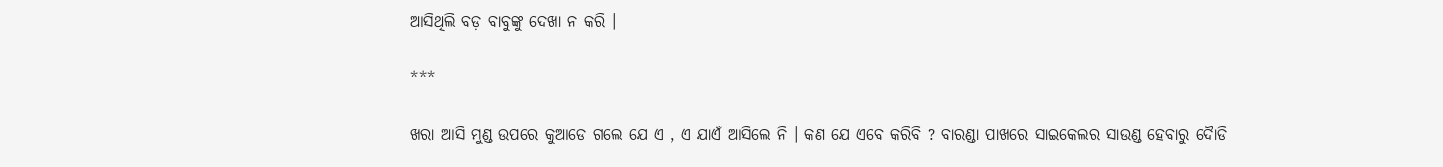ଆସିଥିଲି ବଡ଼ ବାବୁଙ୍କୁ ଦେଖା ନ କରି ।

***

ଖରା ଆସି ମୁଣ୍ଡ ଉପରେ କୁଆଡେ ଗଲେ ଯେ ଏ , ଏ ଯାଏଁ ଆସିଲେ ନି । କଣ ଯେ ଏବେ କରିବି ? ବାରଣ୍ଡା ପାଖରେ ସାଇକେଲର ସାଉଣ୍ଡ ହେବାରୁ ଦୋୖଡି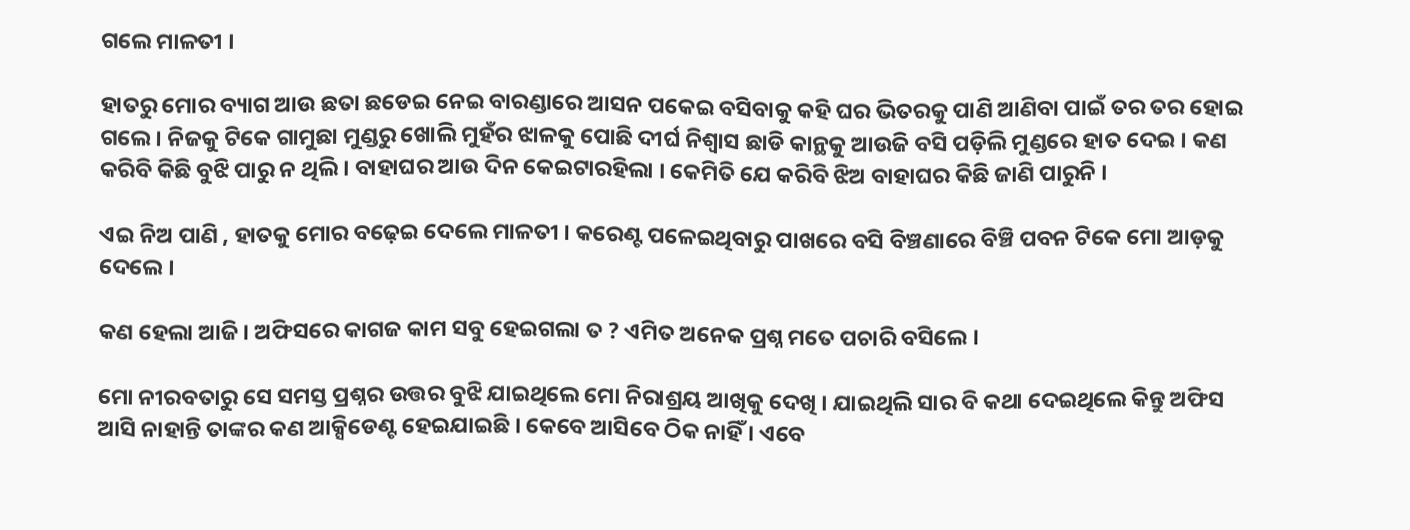ଗଲେ ମାଳତୀ ।

ହାତରୁ ମୋର ବ୍ୟାଗ ଆଉ ଛତା ଛଡେଇ ନେଇ ବାରଣ୍ଡାରେ ଆସନ ପକେଇ ବସିବାକୁ କହି ଘର ଭିତରକୁ ପାଣି ଆଣିବା ପାଇଁ ତର ତର ହୋଇ ଗଲେ । ନିଜକୁ ଟିକେ ଗାମୁଛା ମୁଣ୍ଡରୁ ଖୋଲି ମୁହଁର ଝାଳକୁ ପୋଛି ଦୀର୍ଘ ନିଶ୍ୱାସ ଛାଡି କାନ୍ଥକୁ ଆଉଜି ବସି ପଡ଼ିଲି ମୁଣ୍ଡରେ ହାତ ଦେଇ । କଣ କରିବି କିଛି ବୁଝି ପାରୁ ନ ଥିଲି । ବାହାଘର ଆଉ ଦିନ କେଇଟାରହିଲା । କେମିତି ଯେ କରିବି ଝିଅ ବାହାଘର କିଛି ଜାଣି ପାରୁନି ।

ଏଇ ନିଅ ପାଣି , ହାତକୁ ମୋର ବଢ଼େଇ ଦେଲେ ମାଳତୀ । କରେଣ୍ଟ ପଳେଇଥିବାରୁ ପାଖରେ ବସି ବିଞ୍ଚଣାରେ ବିଞ୍ଚି ପବନ ଟିକେ ମୋ ଆଡ଼କୁ ଦେଲେ ।

କଣ ହେଲା ଆଜି । ଅଫିସରେ କାଗଜ କାମ ସବୁ ହେଇଗଲା ତ ? ଏମିତ ଅନେକ ପ୍ରଶ୍ନ ମତେ ପଚାରି ବସିଲେ ।

ମୋ ନୀରବତାରୁ ସେ ସମସ୍ତ ପ୍ରଶ୍ନର ଉତ୍ତର ବୁଝି ଯାଇଥିଲେ ମୋ ନିରାଶ୍ରୟ ଆଖିକୁ ଦେଖି । ଯାଇଥିଲି ସାର ବି କଥା ଦେଇଥିଲେ କିନ୍ତୁ ଅଫିସ ଆସି ନାହାନ୍ତି ତାଙ୍କର କଣ ଆକ୍ସିଡେଣ୍ଟ ହେଇଯାଇଛି । କେବେ ଆସିବେ ଠିକ ନାହିଁ । ଏବେ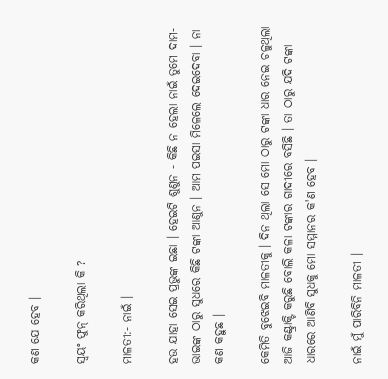କଣ ଯେ ହେବ ।

ସ୍ଵୟଂ ଫୁନ୍ କରିଥିଲା କି ?

ମାଳତୀ:- ନାଇଁ ।

ହଉ ଯାହା ସେଇ ପ୍ରଭୁଙ୍କ ଇଛା । ହେଇଟି ଶୁଣୁନ - କିଛି ନ ହେଲା ନାଇଁ ତୁମେ ଦାମ- ଭାଇଙ୍କ ଠାରୁ ସୁଧରେ କିଛି ଟଙ୍କା ଆଣୁନ । ଆମ ପଇସା ମିଳେଲେ ଦେଇଦେବା । ନା କଣ କହୁଛ ।

କେମିତି ବୁଝେଇବି ମାଳତୀକୁ । ଦିନ ଥିଲା ସେ ମୋ ଠାରୁ ଟଙ୍କା ଧାର ନେଇ ଚଳୁଥିଲା ଆଜି କଣ୍ଟ୍ରାକ୍ଟି କରୁଛି ବୋଲି କଳା ଟଙ୍କାର ଗାଦୀରେ ବସିଛି । ତା ଠାରୁ ଯଦି ଟଙ୍କା ଧାରରେ ଆଣିବି ସୁଧକୁ ମୋ ସମ୍ମାନର କ'ଣ ହେବ ।

ନାଇଁ ମୁଁ ପାରିବିନି ମାଳତୀ ।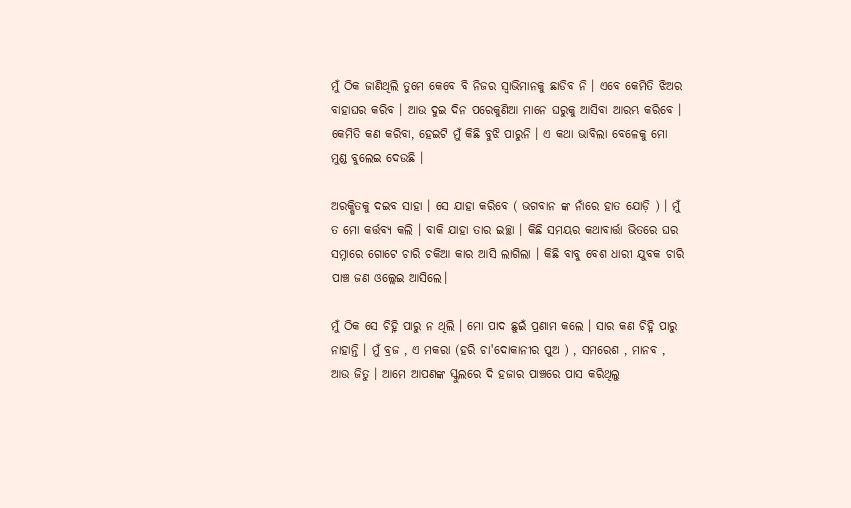ମୁଁ ଠିକ ଜାଣିଥିଲି ତୁମେ କେବେ ବି ନିଜର ସ୍ୱାଭିମାନକୁ ଛାଡିବ ନି । ଏବେ କେମିତି ଝିଅର ବାହାଘର କରିବ । ଆଉ ଦୁଇ ଦିନ ପରେକୁଣିଆ ମାନେ ଘରୁକୁ ଆସିବା ଆରମ୍ଭ କରିବେ । କେମିତି କଣ କରିବା, ହେଇଟି ମୁଁ କିଛି ବୁଝି ପାରୁନି । ଏ କଥା ଭାବିଲା ବେଳେକୁ ମୋ ମୁଣ୍ଡ ବୁଲେଇ ଦେଉଛି ।

ଅରକ୍ଷିତକୁ ଦଇବ ସାହା । ସେ ଯାହା କରିବେ ( ଭଗବାନ ଙ୍କ ନାଁରେ ହାତ ଯୋଡ଼ି ) । ମୁଁ ତ ମୋ କର୍ତ୍ତବ୍ୟ କଲି । ବାକି ଯାହା ତାର ଇଚ୍ଛା । କିଛି ସମୟର କଥାବାର୍ତ୍ତା ଭିତରେ ଘର ସମ୍ନାରେ ଗୋଟେ ଚାରି ଚକିଆ କାର ଆସି ଲାଗିଲା । କିଛି ବାବୁ ବେଶ ଧାରୀ ଯୁବକ ଚାରି ପାଞ୍ଚ ଜଣ ଓଲ୍ଲେଇ ଆସିଲେ।

ମୁଁ ଠିକ ସେ ଚିହ୍ନି ପାରୁ ନ ଥିଲି । ମୋ ପାଦ ଛୁଇଁ ପ୍ରଣାମ କଲେ । ସାର କଣ ଚିହ୍ନି ପାରୁ ନାହାନ୍ତି । ମୁଁ ବ୍ରଜ , ଏ ମକରା (ହରି ଚା'ଦୋକାନୀର ପୁଅ ) , ସମରେଶ , ମାନବ , ଆଉ ଜିତୁ । ଆମେ ଆପଣଙ୍କ ସ୍କୁଲରେ ଦି ହଜାର ପାଞ୍ଚରେ ପାସ କରିଥିଲୁ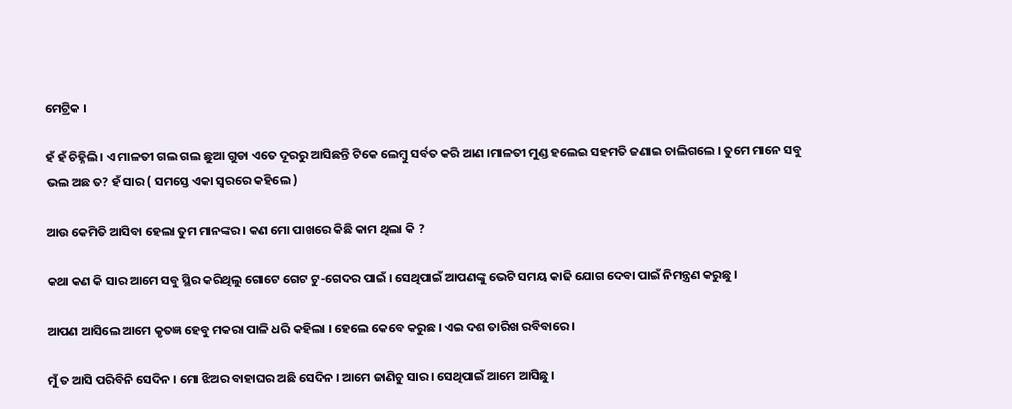ମେଟ୍ରିକ ।

ହଁ ହଁ ଚିହ୍ନିଲି । ଏ ମାଳତୀ ଗଲ ଗଲ ଛୁଆ ଗୁଡା ଏତେ ଦୂରରୁ ଆସିଛନ୍ତି ଟିକେ ଲେମ୍ବୁ ସର୍ବତ କରି ଆଣ ।ମାଳତୀ ମୁଣ୍ଡ ହଲେଇ ସହମତି ଜଣାଇ ଚାଲିଗଲେ । ତୁମେ ମାନେ ସବୁ ଭଲ ଅଛ ତ? ହଁ ସାର ( ସମସ୍ତେ ଏକା ସ୍ୱରରେ କହିଲେ )

ଆଉ କେମିତି ଆସିବା ହେଲା ତୁମ ମାନଙ୍କର । କଣ ମୋ ପାଖରେ କିଛି କାମ ଥିଲା କି ?

କଥା କଣ କି ସାର ଆମେ ସବୁ ସ୍ଥିର କରିଥିଲୁ ଗୋଟେ ଗେଟ ଟୁ-ଗେଦର ପାଇଁ । ସେଥିପାଇଁ ଆପଣଙ୍କୁ ଭେଟି ସମୟ କାଢି ଯୋଗ ଦେବା ପାଇଁ ନିମନ୍ତ୍ରଣ କରୁଛୁ ।

ଆପଣ ଆସିଲେ ଆମେ କୃତଜ୍ଞ ହେବୁ ମକରା ପାଳି ଧରି କହିଲା । ହେଲେ କେବେ କରୁଛ । ଏଇ ଦଶ ତାରିଖ ରବିବାରେ ।

ମୁଁ ତ ଆସି ପରିବିନି ସେଦିନ । ମୋ ଝିଅର ବାହାଘର ଅଛି ସେଦିନ । ଆମେ ଜାଣିଚୁ ସାର । ସେଥିପାଇଁ ଆମେ ଆସିଛୁ ।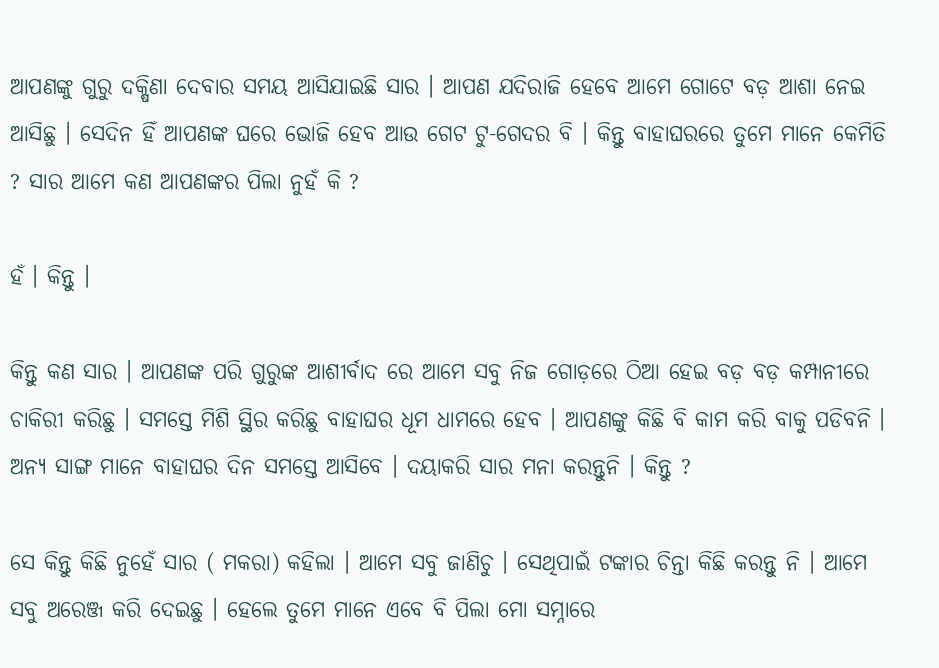ଆପଣଙ୍କୁ ଗୁରୁ ଦକ୍ଷିଣା ଦେବାର ସମୟ ଆସିଯାଇଛି ସାର । ଆପଣ ଯଦିରାଜି ହେବେ ଆମେ ଗୋଟେ ବଡ଼ ଆଶା ନେଇ ଆସିଛୁ । ସେଦିନ ହିଁ ଆପଣଙ୍କ ଘରେ ଭୋଜି ହେବ ଆଉ ଗେଟ ଟୁ-ଗେଦର ବି । କିନ୍ତୁ ବାହାଘରରେ ତୁମେ ମାନେ କେମିତି ? ସାର ଆମେ କଣ ଆପଣଙ୍କର ପିଲା ନୁହଁ କି ?

ହଁ । କିନ୍ତୁ ।

କିନ୍ତୁ କଣ ସାର । ଆପଣଙ୍କ ପରି ଗୁରୁଙ୍କ ଆଶୀର୍ବାଦ ରେ ଆମେ ସବୁ ନିଜ ଗୋଡ଼ରେ ଠିଆ ହେଇ ବଡ଼ ବଡ଼ କମ୍ପାନୀରେ ଚାକିରୀ କରିଛୁ । ସମସ୍ତେ ମିଶି ସ୍ଥିର କରିଛୁ ବାହାଘର ଧୂମ ଧାମରେ ହେବ । ଆପଣଙ୍କୁ କିଛି ବି କାମ କରି ବାକୁ ପଡିବନି । ଅନ୍ୟ ସାଙ୍ଗ ମାନେ ବାହାଘର ଦିନ ସମସ୍ତେ ଆସିବେ । ଦୟାକରି ସାର ମନା କରନ୍ତୁନି । କିନ୍ତୁ ?

ସେ କିନ୍ତୁ କିଛି ନୁହେଁ ସାର ( ମକରା) କହିଲା । ଆମେ ସବୁ ଜାଣିଚୁ । ସେଥିପାଇଁ ଟଙ୍କାର ଚିନ୍ତା କିଛି କରନ୍ତୁ ନି । ଆମେ ସବୁ ଅରେଞ୍ଜ କରି ଦେଇଛୁ । ହେଲେ ତୁମେ ମାନେ ଏବେ ବି ପିଲା ମୋ ସମ୍ନାରେ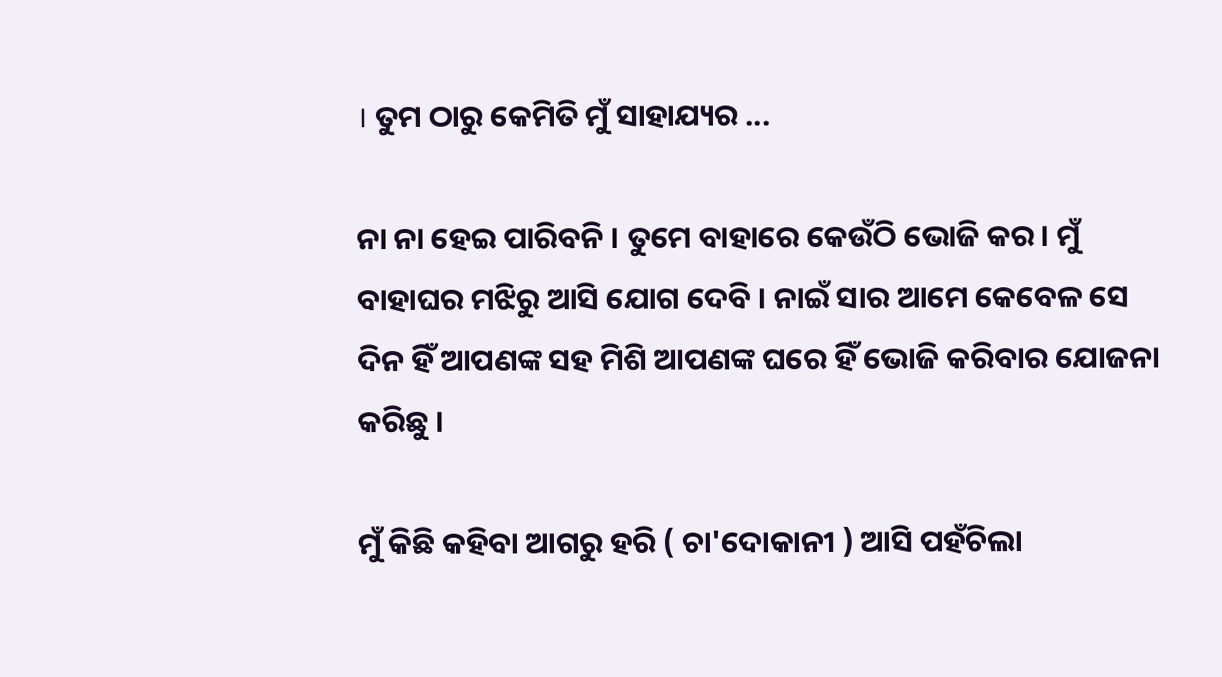। ତୁମ ଠାରୁ କେମିତି ମୁଁ ସାହାଯ୍ୟର ...

ନା ନା ହେଇ ପାରିବନି । ତୁମେ ବାହାରେ କେଉଁଠି ଭୋଜି କର। ମୁଁ ବାହାଘର ମଝିରୁ ଆସି ଯୋଗ ଦେବି । ନାଇଁ ସାର ଆମେ କେବେଳ ସେ ଦିନ ହିଁ ଆପଣଙ୍କ ସହ ମିଶି ଆପଣଙ୍କ ଘରେ ହିଁ ଭୋଜି କରିବାର ଯୋଜନା କରିଛୁ ।

ମୁଁ କିଛି କହିବା ଆଗରୁ ହରି ( ଚା'ଦୋକାନୀ ) ଆସି ପହଁଚିଲା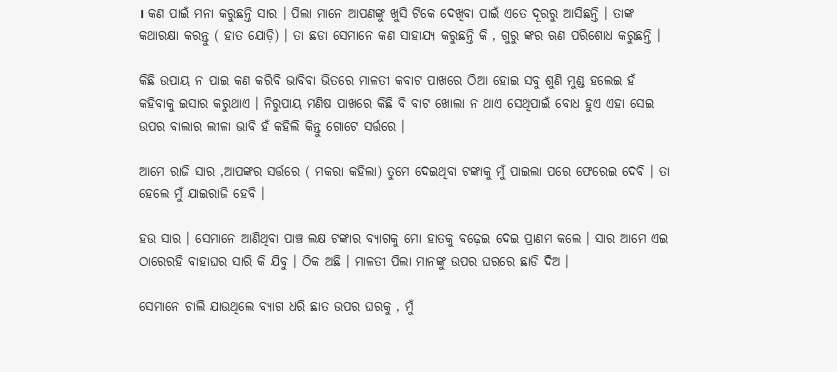। କଣ ପାଇଁ ମନା କରୁଛନ୍ତି ସାର । ପିଲା ମାନେ ଆପଣଙ୍କୁ ଖୁସି ଟିକେ ଦେଖିବା ପାଇଁ ଏତେ ଦୂରରୁ ଆସିଛନ୍ତି । ତାଙ୍କ କଥାରକ୍ଷା କରନ୍ତୁ ( ହାତ ଯୋଡ଼ି) । ତା ଛଡା ସେମାନେ କଣ ସାହାଯ୍ୟ କରୁଛନ୍ତି କି , ଗୁରୁ ଙ୍କର ଋଣ ପରିଶୋଧ କରୁଛନ୍ତି ।

କିଛି ଉପାୟ ନ ପାଇ କଣ କରିବି ଭାବିବା ଭିତରେ ମାଳତୀ କବାଟ ପାଖରେ ଠିଆ ହୋଇ ସବୁ ଶୁଣି ମୁଣ୍ଡ ହଲେଇ ହଁ କହିବାକୁ ଇସାର କରୁଥାଏ । ନିରୁପାୟ ମଣିଷ ପାଖରେ କିଛି ବି ବାଟ ଖୋଲା ନ ଥାଏ ସେଥିପାଇଁ ବୋଧ ହୁଏ ଏହା ସେଇ ଉପର ବାଲାର ଲୀଳା ଭାବି ହଁ କହିଲି କିନ୍ତୁ ଗୋଟେ ସର୍ତ୍ତରେ ।

ଆମେ ରାଜି ସାର ,ଆପଙ୍କର ସର୍ତ୍ତରେ ( ମକରା କହିଲା) ତୁମେ ଦେଇଥିବା ଟଙ୍କାକୁ ମୁଁ ପାଇଲା ପରେ ଫେରେଇ ଦେବି । ତା ହେଲେ ମୁଁ ଯାଇରାଜି ହେବି ।

ହଉ ସାର । ସେମାନେ ଆଣିଥିବା ପାଞ୍ଚ ଲକ୍ଷ ଟଙ୍କାର ବ୍ୟାଗକୁ ମୋ ହାତକୁ ବଢ଼େଇ ଦେଇ ପ୍ରାଣମ କଲେ । ସାର ଆମେ ଏଇ ଠାରେରହି ବାହାଘର ସାରି କି ଯିବୁ । ଠିକ ଅଛି । ମାଳତୀ ପିଲା ମାନଙ୍କୁ ଉପର ଘରରେ ଛାଡି ଦିଅ ।

ସେମାନେ ଚାଲି ଯାଉଥିଲେ ବ୍ୟାଗ ଧରି ଛାତ ଉପର ଘରକୁ , ମୁଁ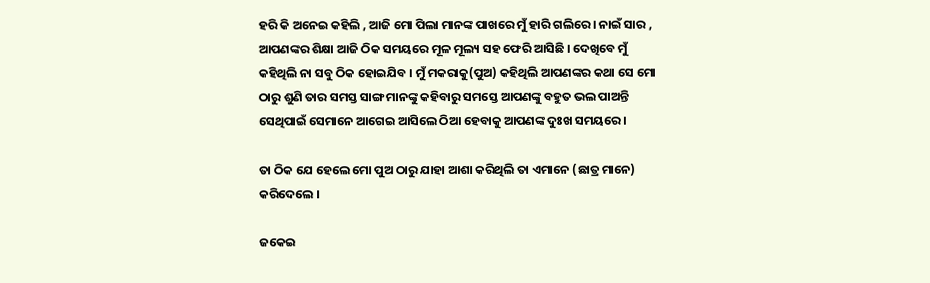ହରି କି ଅନେଇ କହିଲି , ଆଜି ମୋ ପିଲା ମାନଙ୍କ ପାଖରେ ମୁଁ ହାରି ଗଲିରେ । ନାଇଁ ସାର , ଆପଣଙ୍କର ଶିକ୍ଷା ଆଜି ଠିକ ସମୟରେ ମୂଳ ମୂଲ୍ୟ ସହ ଫେରି ଆସିଛି । ଦେଖିବେ ମୁଁ କହିଥିଲି ନା ସବୁ ଠିକ ହୋଇଯିବ । ମୁଁ ମକରାକୁ(ପୁଅ) କହିଥିଲି ଆପଣଙ୍କର କଥା ସେ ମୋ ଠାରୁ ଶୁଣି ତାର ସମସ୍ତ ସାଙ୍ଗ ମାନଙ୍କୁ କହିବାରୁ ସମସ୍ତେ ଆପଣଙ୍କୁ ବହୁତ ଭଲ ପାଅନ୍ତି ସେଥିପାଇଁ ସେମାନେ ଆଗେଇ ଆସିଲେ ଠିଆ ହେବାକୁ ଆପଣଙ୍କ ଦୁଃଖ ସମୟରେ ।

ତା ଠିକ ଯେ ହେଲେ ମୋ ପୁଅ ଠାରୁ ଯାହା ଆଶା କରିଥିଲି ତା ଏମାନେ (ଛାତ୍ର ମାନେ) କରିଦେଲେ ।

ଜକେଇ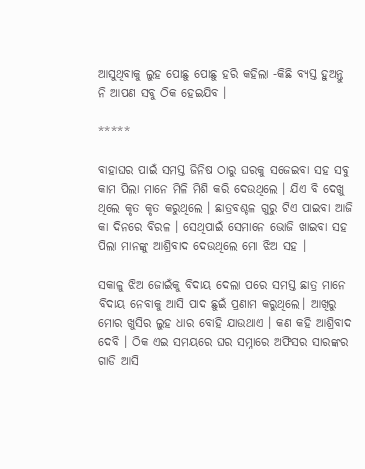ଆସୁଥିବାକୁ ଲୁହ ପୋଛୁ ପୋଛୁ ହରି କହିଲା -କିଛି ବ୍ୟସ୍ତ ହୁଅନ୍ତୁ ନି ଆପଣ ସବୁ ଠିକ ହେଇଯିବ ।

*****

ବାହାଘର ପାଇଁ ସମସ୍ତ ଜିନିଷ ଠାରୁ ଘରକୁ ସଜେଇବା ସହ ସବୁ କାମ ପିଲା ମାନେ ମିଳି ମିଶି କରି ଦେଉଥିଲେ । ଯିଏ ବି ଦେଖୁ ଥିଲେ କୃତ କୃତ କରୁଥିଲେ । ଛାତ୍ରବଶ୍ଚଳ ଗୁରୁ ଟିଏ ପାଇବା ଆଜି କା ଦିନରେ ବିରଳ । ସେଥିପାଇଁ ସେମାନେ ଭୋଜି ଖାଇବା ସହ ପିଲା ମାନଙ୍କୁ ଆଶ୍ରିବାଦ ଦେଉଥିଲେ ମୋ ଝିଅ ସହ ।

ସକାଳୁ ଝିଅ ଜୋଇଁକୁ ବିଦାୟ ଦେଲା ପରେ ସମସ୍ତ ଛାତ୍ର ମାନେ ବିଦାୟ ନେବାକୁ ଆସି ପାଦ ଛୁଇଁ ପ୍ରଣାମ କରୁଥିଲେ। ଆଖିରୁ ମୋର ଖୁସିର ଲୁହ ଧାର ବୋହି ଯାଉଥାଏ । କଣ କହି ଆଶ୍ରିବାଦ ଦେବି । ଠିକ ଏଇ ସମୟରେ ଘର ସମ୍ନାରେ ଅଫିସର ସାରଙ୍କର ଗାଡି ଆସି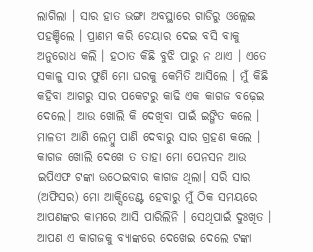ଲାଗିଲା । ସାର ହାତ ଭଙ୍ଗା ଅବସ୍ଥାରେ ଗାଡିରୁ ଓଲ୍ଲେଇ ପହଞ୍ଚିଲେ । ପ୍ରାଣମ କରି ଚେୟାର ଦେଇ ବସି ବାକୁ ଅନୁରୋଧ କଲି । ହଠାତ କିଛି ବୁଝି ପାରୁ ନ ଥାଏ । ଏତେ ସକାଳୁ ସାର ଫୁଣି ମୋ ଘରକୁ କେମିତି ଆସିଲେ । ମୁଁ କିଛି କହିବା ଆଗରୁ ସାର ପକେଟରୁ କାଢି ଏକ କାଗଜ ବଢ଼େଇ ଦେଲେ। ଆଉ ଖୋଲି କି ଦେଖିବା ପାଇଁ ଇଙ୍ଗିତ କଲେ । ମାଳତୀ ଆଣି ଲେମ୍ବୁ ପାଣି ଦେବାରୁ ସାର ଗ୍ରହଣ କଲେ । କାଗଜ ଖୋଲି ଦେଖେ ତ ତାହା ମୋ ପେନସନ ଆଉ ଇପିଏଫ ଟଙ୍କା ଉଠେଇବାର କାଗଜ ଥିଲା। ସରି ସାର (ଅଫିସର) ମୋ ଆକ୍ସିଡେଣ୍ଟ ହେବାରୁ ମୁଁ ଠିକ ସମୟରେ ଆପଣଙ୍କର କାମରେ ଆସି ପାରିଲିନି । ସେଥିପାଇଁ ଦୁଃଖିତ । ଆପଣ ଏ କାଗଜକୁ ବ୍ୟାଙ୍କରେ ଦେଖେଇ ଦେଲେ ଟଙ୍କା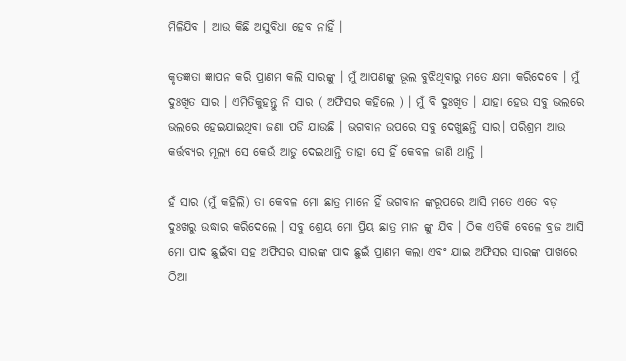ମିଳିଯିବ । ଆଉ କିଛି ଅସୁବିଧା ହେବ ନାହିଁ ।

କୃତଜ୍ଞତା ଜ୍ଞାପନ କରି ପ୍ରାଣମ କଲି ସାରଙ୍କୁ । ମୁଁ ଆପଣଙ୍କୁ ଭୂଲ ବୁଝିଥିବାରୁ ମତେ କ୍ଷମା କରିଦେବେ । ମୁଁ ଦୁଃଖିତ ସାର । ଏମିତିକୁହନ୍ତୁ ନି ସାର ( ଅଫିସର କହିଲେ ) । ମୁଁ ବି ଦୁଃଖିତ । ଯାହା ହେଉ ସବୁ ଭଲରେ ଭଲରେ ହେଇଯାଇଥିବା ଜଣା ପଡି ଯାଉଛି । ଭଗବାନ ଉପରେ ସବୁ ଦେଖୁଛନ୍ତି ସାର। ପରିଶ୍ରମ ଆଉ କର୍ତ୍ତବ୍ୟର ମୂଲ୍ୟ ସେ କେଉଁ ଆଡୁ ଦେଇଥାନ୍ତି ତାହା ସେ ହିଁ କେବଳ ଜାଣି ଥାନ୍ତି ।

ହଁ ସାର (ମୁଁ କହିଲି) ତା କେବଳ ମୋ ଛାତ୍ର ମାନେ ହିଁ ଭଗବାନ ଙ୍କରୂପରେ ଆସି ମତେ ଏତେ ବଡ଼ ଦୁଃଖରୁ ଉଦ୍ଧାର କରିଦେଲେ । ସବୁ ଶ୍ରେୟ ମୋ ପ୍ରିୟ ଛାତ୍ର ମାନ ଙ୍କୁ ଯିବ । ଠିକ ଏତିକି ବେଳେ ବ୍ରଜ ଆସି ମୋ ପାଦ ଛୁଇଁବା ସହ ଅଫିସର ସାରଙ୍କ ପାଦ ଛୁଇଁ ପ୍ରାଣମ କଲା ଏବଂ ଯାଇ ଅଫିସର ସାରଙ୍କ ପାଖରେ ଠିଆ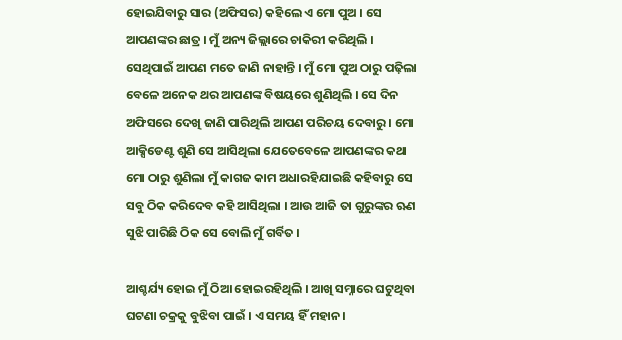ହୋଇଯିବାରୁ ସାର (ଅଫିସର) କହିଲେ ଏ ମୋ ପୁଅ । ସେ ଆପଣଙ୍କର ଛାତ୍ର । ମୁଁ ଅନ୍ୟ ଜିଲ୍ଲାରେ ଚାକିରୀ କରିଥିଲି । ସେଥିପାଇଁ ଆପଣ ମତେ ଜାଣି ନାହାନ୍ତି । ମୁଁ ମୋ ପୁଅ ଠାରୁ ପଢ଼ିଲା ବେଳେ ଅନେକ ଥର ଆପଣଙ୍କ ବିଷୟରେ ଶୁଣିଥିଲି । ସେ ଦିନ ଅଫିସରେ ଦେଖି ଜାଣି ପାରିଥିଲି ଆପଣ ପରିଚୟ ଦେବାରୁ । ମୋ ଆକ୍ସିଡେଣ୍ଟ ଶୁଣି ସେ ଆସିଥିଲା ଯେତେବେଳେ ଆପଣଙ୍କର କଥା ମୋ ଠାରୁ ଶୁଣିଲା ମୁଁ କାଗଜ କାମ ଅଧାରହିଯାଇଛି କହିବାରୁ ସେ ସବୁ ଠିକ କରିଦେବ କହି ଆସିଥିଲା । ଆଉ ଆଜି ତା ଗୁରୁଙ୍କର ଋଣ ସୁଝି ପାରିଛି ଠିକ ସେ ବୋଲି ମୁଁ ଗର୍ବିତ ।

ଆଶ୍ଚର୍ଯ୍ୟ ହୋଇ ମୁଁ ଠିଆ ହୋଇରହିଥିଲି । ଆଖି ସମ୍ନାରେ ଘଟୁଥିବା ଘଟଣା ଚକ୍ରକୁ ବୁଝିବା ପାଇଁ । ଏ ସମୟ ହିଁ ମହାନ।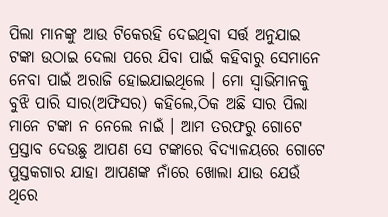ପିଲା ମାନଙ୍କୁ ଆଉ ଟିକେରହି ଦେଇଥିବା ସର୍ତ୍ତ ଅନୁଯାଇ ଟଙ୍କା ଉଠାଇ ଦେଲା ପରେ ଯିବା ପାଇଁ କହିବାରୁ ସେମାନେ ନେବା ପାଇଁ ଅରାଜି ହୋଇଯାଇଥିଲେ । ମୋ ସ୍ୱାଭିମାନକୁ ବୁଝି ପାରି ସାର(ଅଫିସର) କହିଲେ,ଠିକ ଅଛି ସାର ପିଲା ମାନେ ଟଙ୍କା ନ ନେଲେ ନାଇଁ । ଆମ ତରଫରୁ ଗୋଟେ ପ୍ରସ୍ତାବ ଦେଉଛୁ ଆପଣ ସେ ଟଙ୍କାରେ ବିଦ୍ୟାଳୟରେ ଗୋଟେ ପୁସ୍ତକଗାର ଯାହା ଆପଣଙ୍କ ନାଁରେ ଖୋଲା ଯାଉ ଯେଉଁ ଥିରେ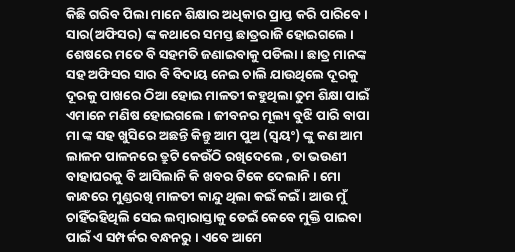କିଛି ଗରିବ ପିଲା ମାନେ ଶିକ୍ଷାର ଅଧିକାର ପ୍ରାପ୍ତ କରି ପାରିବେ । ସାର(ଅଫିସର) ଙ୍କ କଥାରେ ସମସ୍ତ ଛାତ୍ରରାଜି ହୋଇଗଲେ । ଶେଷରେ ମତେ ବି ସହମତି ଜଣାଇବାକୁ ପଡିଲା । ଛାତ୍ର ମାନଙ୍କ ସହ ଅଫିସର ସାର ବି ବିଦାୟ ନେଇ ଚାଲି ଯାଉଥିଲେ ଦୂରକୁ ଦୂରକୁ ପାଖରେ ଠିଆ ହୋଇ ମାଳତୀ କହୁଥିଲା ତୁମ ଶିକ୍ଷା ପାଇଁ ଏମାନେ ମଣିଷ ହୋଇଗଲେ । ଜୀବନର ମୂଲ୍ୟ ବୁଝି ପାରି ବାପା ମା ଙ୍କ ସହ ଖୁସିରେ ଅଛନ୍ତି କିନ୍ତୁ ଆମ ପୁଅ (ସ୍ୱୟଂ) ଙ୍କୁ କଣ ଆମ ଲାଳନ ପାଳନରେ ତ୍ରୁଟି କେଉଁଠି ରଖିଦେଲେ , ତା ଭଉଣୀ ବାହାଘରକୁ ବି ଆସିଲାନି କି ଖବର ଟିକେ ଦେଲାନି । ମୋ କାନ୍ଧରେ ମୁଣ୍ଡରଖି ମାଳତୀ କାନ୍ଦୁ ଥିଲା କଇଁ କଇଁ । ଆଉ ମୁଁ ଚାହିଁରହିଥିଲି ସେଇ ଲମ୍ବାରାସ୍ତାକୁ ଡେଇଁ କେବେ ମୁକ୍ତି ପାଇବା ପାଇଁ ଏ ସମ୍ପର୍କର ବନ୍ଧନରୁ । ଏବେ ଆମେ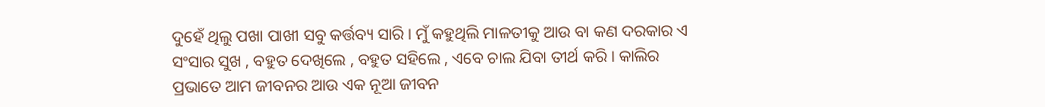ଦୁହେଁ ଥିଲୁ ପଖା ପାଖୀ ସବୁ କର୍ତ୍ତବ୍ୟ ସାରି । ମୁଁ କହୁଥିଲି ମାଳତୀକୁ ଆଉ ବା କଣ ଦରକାର ଏ ସଂସାର ସୁଖ , ବହୁତ ଦେଖିଲେ , ବହୁତ ସହିଲେ , ଏବେ ଚାଲ ଯିବା ତୀର୍ଥ କରି । କାଲିର ପ୍ରଭାତେ ଆମ ଜୀବନର ଆଉ ଏକ ନୂଆ ଜୀବନ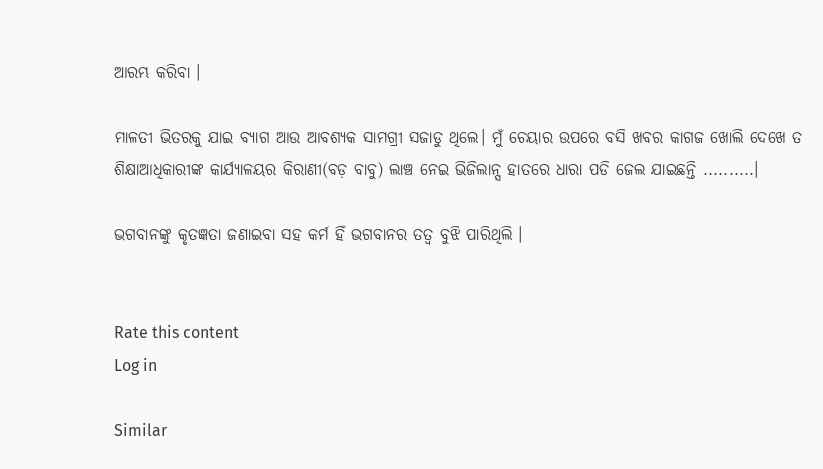ଆରମ୍ଭ କରିବା ।

ମାଳତୀ ଭିତରକୁ ଯାଇ ବ୍ୟାଗ ଆଉ ଆବଶ୍ୟକ ସାମଗ୍ରୀ ସଜାଡୁ ଥିଲେ। ମୁଁ ଚେୟାର ଉପରେ ବସି ଖବର କାଗଜ ଖୋଲି ଦେଖେ ତ ଶିକ୍ଷାଆଧିକାରୀଙ୍କ କାର୍ଯ୍ୟାଳୟର କିରାଣୀ(ବଡ଼ ବାବୁ) ଲାଞ୍ଚ ନେଇ ଭିଜିଲାନ୍ସ ହାତରେ ଧାରା ପଡି ଜେଲ ଯାଇଛନ୍ତି ..........।

ଭଗବାନଙ୍କୁ କୃତଜ୍ଞତା ଜଣାଇବା ସହ କର୍ମ ହିଁ ଭଗବାନର ତତ୍ୱ ବୁଝି ପାରିଥିଲି ।


Rate this content
Log in

Similar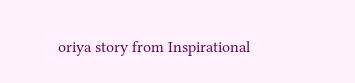oriya story from Inspirational